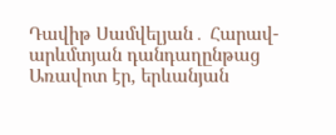Դավիթ Սամվելյան․ Հարավ-արևմտյան դանդաղընթաց
Առավոտ էր, երևանյան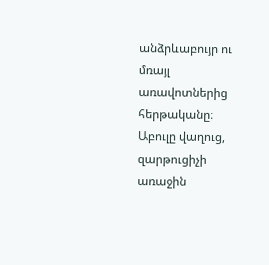անձրևաբույր ու մռայլ առավոտներից հերթականը։ Աբուլը վաղուց, զարթուցիչի առաջին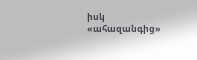իսկ «ահազանգից»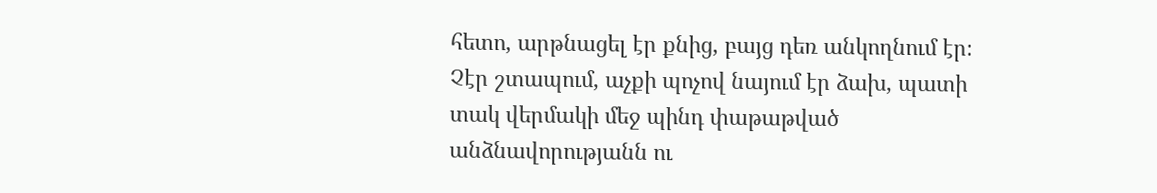հետո, արթնացել էր քնից, բայց դեռ անկողնում էր։ Չէր շտապում, աչքի պոչով նայում էր ձախ, պատի տակ վերմակի մեջ պինդ փաթաթված անձնավորությանն ու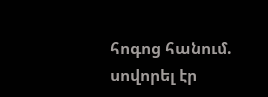հոգոց հանում. սովորել էր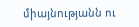միայնությանն ու